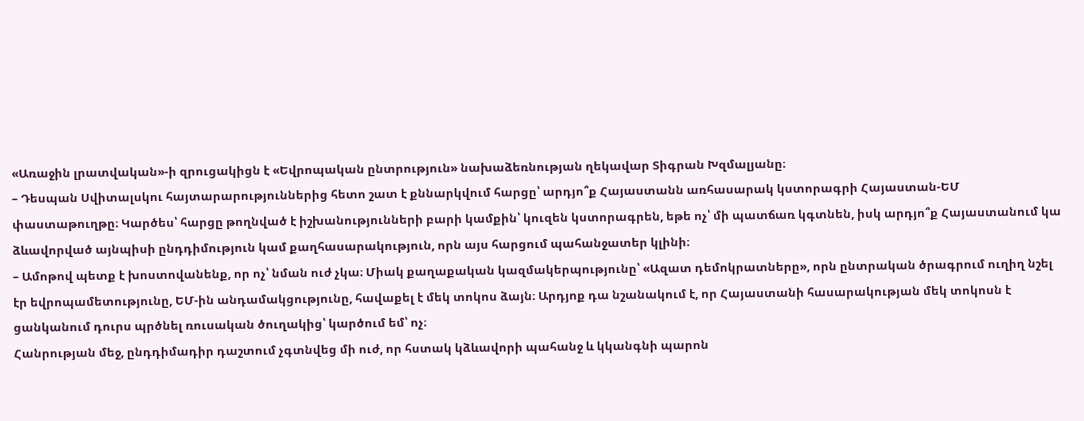«Առաջին լրատվական»-ի զրուցակիցն է «Եվրոպական ընտրություն» նախաձեռնության ղեկավար Տիգրան Խզմալյանը։
– Դեսպան Սվիտալսկու հայտարարություններից հետո շատ է քննարկվում հարցը՝ արդյո՞ք Հայաստանն առհասարակ կստորագրի Հայաստան-ԵՄ փաստաթուղթը։ Կարծես՝ հարցը թողնված է իշխանությունների բարի կամքին՝ կուզեն կստորագրեն, եթե ոչ՝ մի պատճառ կգտնեն, իսկ արդյո՞ք Հայաստանում կա ձևավորված այնպիսի ընդդիմություն կամ քաղհասարակություն, որն այս հարցում պահանջատեր կլինի։
– Ամոթով պետք է խոստովանենք, որ ոչ՝ նման ուժ չկա։ Միակ քաղաքական կազմակերպությունը՝ «Ազատ դեմոկրատները», որն ընտրական ծրագրում ուղիղ նշել էր եվրոպամետությունը, ԵՄ-ին անդամակցությունը, հավաքել է մեկ տոկոս ձայն։ Արդյոք դա նշանակում է, որ Հայաստանի հասարակության մեկ տոկոսն է ցանկանում դուրս պրծնել ռուսական ծուղակից՝ կարծում եմ՝ ոչ։
Հանրության մեջ, ընդդիմադիր դաշտում չգտնվեց մի ուժ, որ հստակ կձևավորի պահանջ և կկանգնի պարոն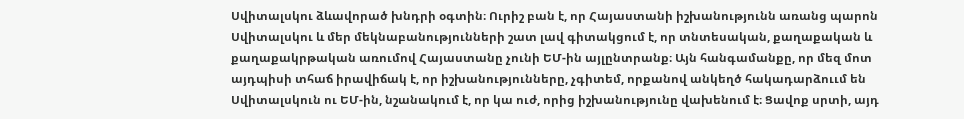Սվիտալսկու ձևավորած խնդրի օգտին։ Ուրիշ բան է, որ Հայաստանի իշխանությունն առանց պարոն Սվիտալսկու և մեր մեկնաբանությունների շատ լավ գիտակցում է, որ տնտեսական, քաղաքական և քաղաքակրթական առումով Հայաստանը չունի ԵՄ-ին այլընտրանք։ Այն հանգամանքը, որ մեզ մոտ այդպիսի տհաճ իրավիճակ է, որ իշխանությունները, չգիտեմ, որքանով անկեղծ հակադարձոււմ են Սվիտալսկուն ու ԵՄ-ին, նշանակում է, որ կա ուժ, որից իշխանությունը վախենում է։ Ցավոք սրտի, այդ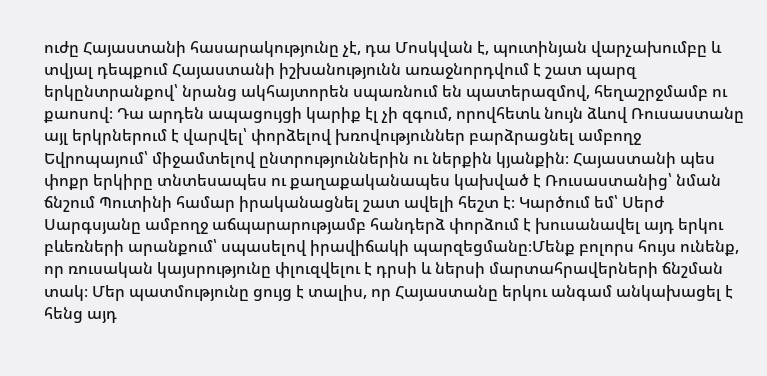ուժը Հայաստանի հասարակությունը չէ, դա Մոսկվան է, պուտինյան վարչախումբը և տվյալ դեպքում Հայաստանի իշխանությունն առաջնորդվում է շատ պարզ երկընտրանքով՝ նրանց ակհայտորեն սպառնում են պատերազմով, հեղաշրջմամբ ու քաոսով։ Դա արդեն ապացույցի կարիք էլ չի զգում, որովհետև նույն ձևով Ռուսաստանը այլ երկրներում է վարվել՝ փորձելով խռովություններ բարձրացնել ամբողջ Եվրոպայում՝ միջամտելով ընտրություններին ու ներքին կյանքին։ Հայաստանի պես փոքր երկիրը տնտեսապես ու քաղաքականապես կախված է Ռուսաստանից՝ նման ճնշում Պուտինի համար իրականացնել շատ ավելի հեշտ է։ Կարծում եմ՝ Սերժ Սարգսյանը ամբողջ աճպարարությամբ հանդերձ փորձում է խուսանավել այդ երկու բևեռների արանքում՝ սպասելով իրավիճակի պարզեցմանը։Մենք բոլորս հույս ունենք, որ ռուսական կայսրությունը փլուզվելու է դրսի և ներսի մարտահրավերների ճնշման տակ։ Մեր պատմությունը ցույց է տալիս, որ Հայաստանը երկու անգամ անկախացել է հենց այդ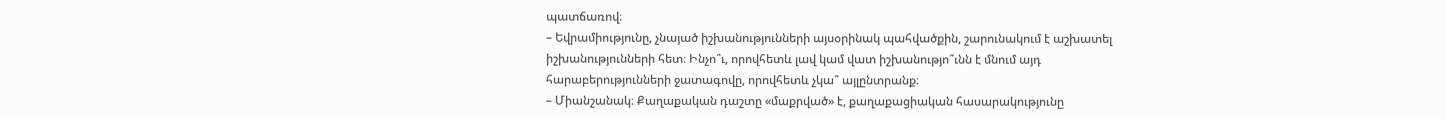պատճառով։
– Եվրամիությունը, չնայած իշխանությունների այսօրինակ պահվածքին, շարունակում է աշխատել իշխանությունների հետ։ Ինչո՞ւ, որովհետև լավ կամ վատ իշխանությո՞ւնն է մնում այդ հարաբերությունների ջատագովը, որովհետև չկա՞ այլընտրանք։
– Միանշանակ։ Քաղաքական դաշտը «մաքրված» է, քաղաքացիական հասարակությունը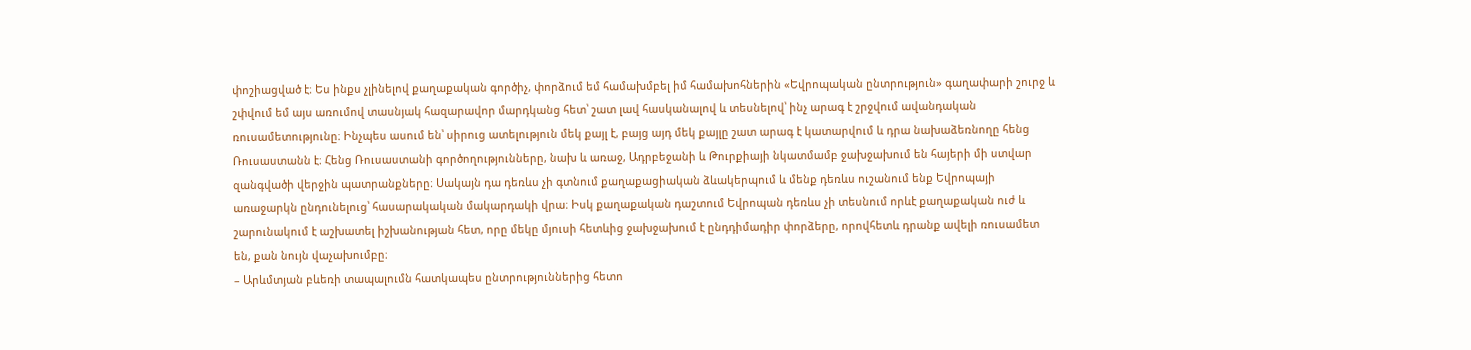փոշիացված է։ Ես ինքս չլինելով քաղաքական գործիչ, փորձում եմ համախմբել իմ համախոհներին «Եվրոպական ընտրություն» գաղափարի շուրջ և շփվում եմ այս առումով տասնյակ հազարավոր մարդկանց հետ՝ շատ լավ հասկանալով և տեսնելով՝ ինչ արագ է շրջվում ավանդական ռուսամետությունը։ Ինչպես ասում են՝ սիրուց ատելություն մեկ քայլ է, բայց այդ մեկ քայլը շատ արագ է կատարվում և դրա նախաձեռնողը հենց Ռուսաստանն է։ Հենց Ռուսաստանի գործողությունները, նախ և առաջ, Ադրբեջանի և Թուրքիայի նկատմամբ ջախջախում են հայերի մի ստվար զանգվածի վերջին պատրանքները։ Սակայն դա դեռևս չի գտնում քաղաքացիական ձևակերպում և մենք դեռևս ուշանում ենք Եվրոպայի առաջարկն ընդունելուց՝ հասարակական մակարդակի վրա։ Իսկ քաղաքական դաշտում Եվրոպան դեռևս չի տեսնում որևէ քաղաքական ուժ և շարունակում է աշխատել իշխանության հետ, որը մեկը մյուսի հետևից ջախջախում է ընդդիմադիր փորձերը, որովհետև դրանք ավելի ռուսամետ են, քան նույն վաչախումբը։
– Արևմտյան բևեռի տապալումն հատկապես ընտրություններից հետո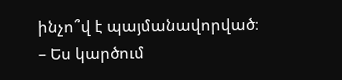ինչո՞վ է պայմանավորված։
– Ես կարծում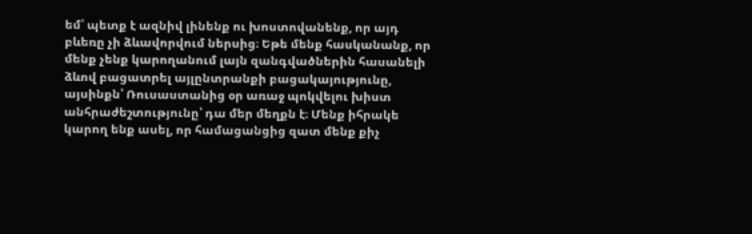եմ՝ պետք է ազնիվ լինենք ու խոստովանենք, որ այդ բևեռը չի ձևավորվում ներսից։ Եթե մենք հասկանանք, որ մենք չենք կարողանում լայն զանգվածներին հասանելի ձևով բացատրել այլընտրանքի բացակայությունը, այսինքն՝ Ռուսաստանից օր առաջ պոկվելու խիստ անհրաժեշտությունը՝ դա մեր մեղքն է։ Մենք իհրակե կարող ենք ասել, որ համացանցից զատ մենք քիչ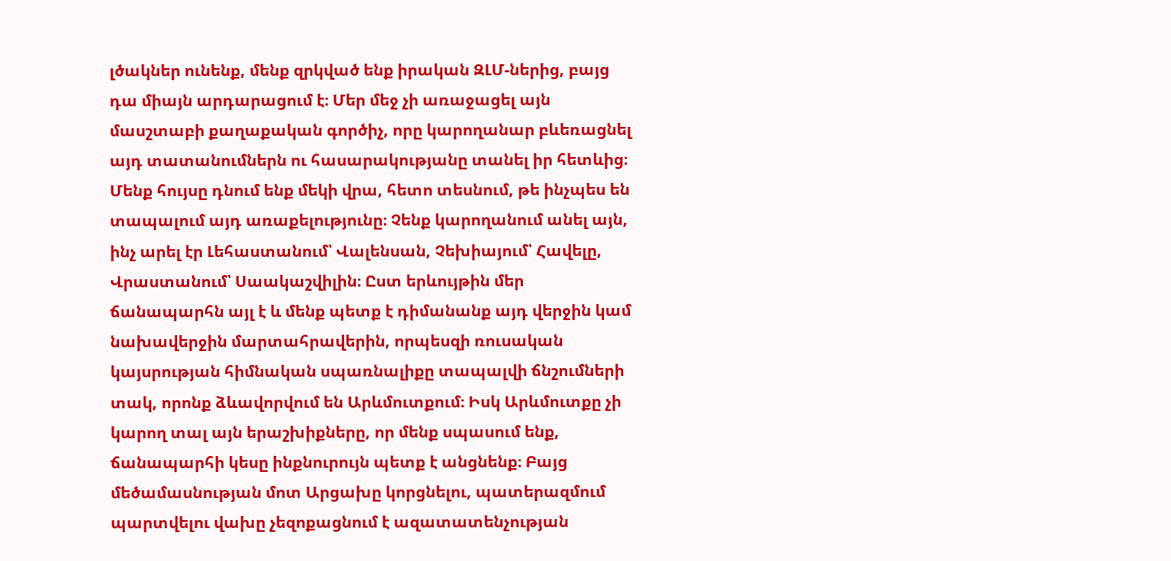լծակներ ունենք, մենք զրկված ենք իրական ԶԼՄ-ներից, բայց դա միայն արդարացում է։ Մեր մեջ չի առաջացել այն մասշտաբի քաղաքական գործիչ, որը կարողանար բևեռացնել այդ տատանումներն ու հասարակությանը տանել իր հետևից։ Մենք հույսը դնում ենք մեկի վրա, հետո տեսնում, թե ինչպես են տապալում այդ առաքելությունը։ Չենք կարողանում անել այն, ինչ արել էր Լեհաստանում՝ Վալենսան, Չեխիայում՝ Հավելը, Վրաստանում՝ Սաակաշվիլին։ Ըստ երևույթին մեր ճանապարհն այլ է և մենք պետք է դիմանանք այդ վերջին կամ նախավերջին մարտահրավերին, որպեսզի ռուսական կայսրության հիմնական սպառնալիքը տապալվի ճնշումների տակ, որոնք ձևավորվում են Արևմուտքում։ Իսկ Արևմուտքը չի կարող տալ այն երաշխիքները, որ մենք սպասում ենք, ճանապարհի կեսը ինքնուրույն պետք է անցնենք։ Բայց մեծամասնության մոտ Արցախը կորցնելու, պատերազմում պարտվելու վախը չեզոքացնում է ազատատենչության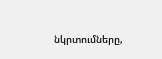նկրտումները,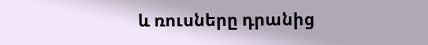և ռուսները դրանից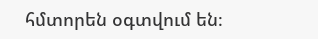հմտորեն օգտվում են։